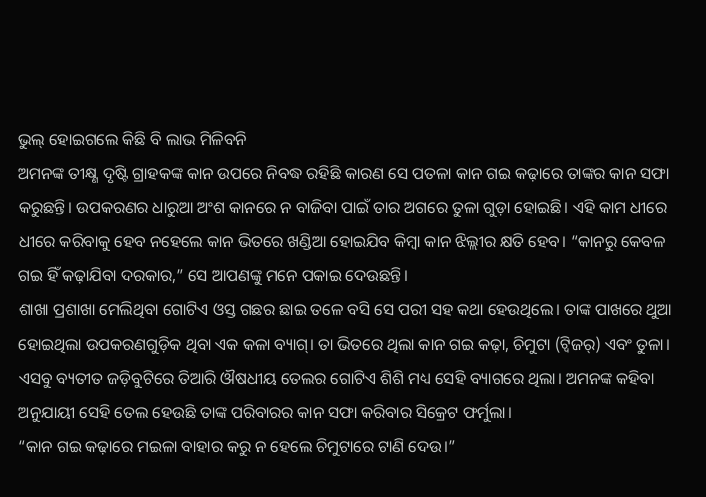ଭୁଲ୍ ହୋଇଗଲେ କିଛି ବି ଲାଭ ମିଳିବନି
ଅମନଙ୍କ ତୀକ୍ଷ୍ଣ ଦୃଷ୍ଟି ଗ୍ରାହକଙ୍କ କାନ ଉପରେ ନିବଦ୍ଧ ରହିଛି କାରଣ ସେ ପତଳା କାନ ଗଇ କଢ଼ାରେ ତାଙ୍କର କାନ ସଫା କରୁଛନ୍ତି। ଉପକରଣର ଧାରୁଆ ଅଂଶ କାନରେ ନ ବାଜିବା ପାଇଁ ତାର ଅଗରେ ତୁଳା ଗୁଡ଼ା ହୋଇଛି। ଏହି କାମ ଧୀରେ ଧୀରେ କରିବାକୁ ହେବ ନହେଲେ କାନ ଭିତରେ ଖଣ୍ଡିଆ ହୋଇଯିବ କିମ୍ୱା କାନ ଝିଲ୍ଲୀର କ୍ଷତି ହେବ। “କାନରୁ କେବଳ ଗଇ ହିଁ କଢ଼ାଯିବା ଦରକାର,” ସେ ଆପଣଙ୍କୁ ମନେ ପକାଇ ଦେଉଛନ୍ତି।
ଶାଖା ପ୍ରଶାଖା ମେଲିଥିବା ଗୋଟିଏ ଓସ୍ତ ଗଛର ଛାଇ ତଳେ ବସି ସେ ପରୀ ସହ କଥା ହେଉଥିଲେ। ତାଙ୍କ ପାଖରେ ଥୁଆ ହୋଇଥିଲା ଉପକରଣଗୁଡ଼ିକ ଥିବା ଏକ କଳା ବ୍ୟାଗ୍। ତା ଭିତରେ ଥିଲା କାନ ଗଇ କଢ଼ା, ଚିମୁଟା (ଟ୍ୱିଜର୍) ଏବଂ ତୁଳା। ଏସବୁ ବ୍ୟତୀତ ଜଡ଼ିବୁଟିରେ ତିଆରି ଔଷଧୀୟ ତେଲର ଗୋଟିଏ ଶିଶି ମଧ୍ୟ ସେହି ବ୍ୟାଗରେ ଥିଲା। ଅମନଙ୍କ କହିବା ଅନୁଯାୟୀ ସେହି ତେଲ ହେଉଛି ତାଙ୍କ ପରିବାରର କାନ ସଫା କରିବାର ସିକ୍ରେଟ ଫର୍ମୁଲା।
“କାନ ଗଇ କଢ଼ାରେ ମଇଳା ବାହାର କରୁ ନ ହେଲେ ଚିମୁଟାରେ ଟାଣି ଦେଉ।”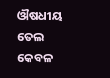ଔଷଧୀୟ ତେଲ କେବଳ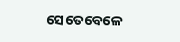ସେତେବେଳେ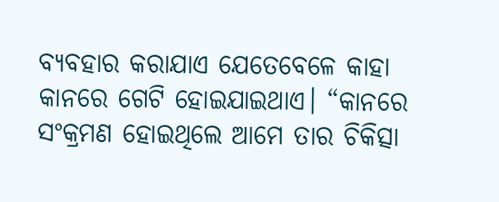ବ୍ୟବହାର କରାଯାଏ ଯେତେବେଳେ କାହା କାନରେ ଗେଟି ହୋଇଯାଇଥାଏ। “କାନରେ ସଂକ୍ରମଣ ହୋଇଥିଲେ ଆମେ ତାର ଚିକିତ୍ସା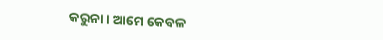କରୁନା। ଆମେ କେବଳ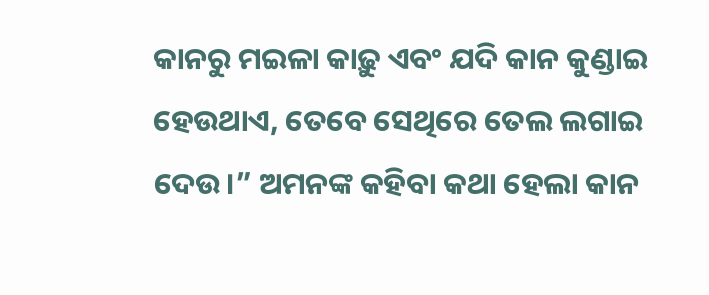କାନରୁ ମଇଳା କାଢ଼ୁ ଏବଂ ଯଦି କାନ କୁଣ୍ଡାଇ ହେଉଥାଏ, ତେବେ ସେଥିରେ ତେଲ ଲଗାଇ ଦେଉ।” ଅମନଙ୍କ କହିବା କଥା ହେଲା କାନ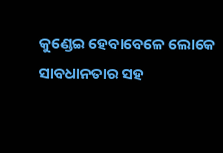କୁଣ୍ଡେଇ ହେବାବେଳେ ଲୋକେ ସାବଧାନତାର ସହ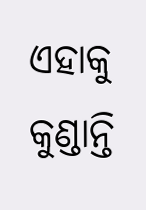ଏହାକୁ କୁଣ୍ଡାନ୍ତି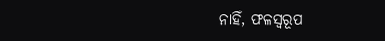ନାହିଁ, ଫଳସ୍ୱରୂପ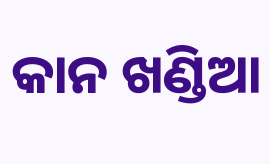କାନ ଖଣ୍ଡିଆ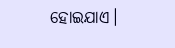ହୋଇଯାଏ।